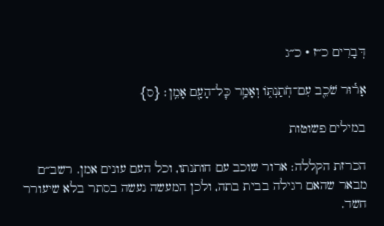דְּבָרִים כ״ז · כ״ג

אָר֕וּר שֹׁכֵ֖ב עִם־חֹֽתַנְתּ֑וֹ וְאָמַ֥ר כׇּל־הָעָ֖ם אָמֵֽן׃ {ס}

במילים פשוטות

הכרזת הקללה: ארור שוכב עם חותנתו, וכל העם עונים אמן. רשב״ם מבאר שהאם רגילה בבית בתה, ולכן המעשה נעשה בסתר בלא שיעורר חשד.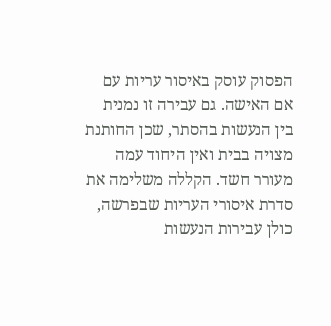הפסוק עוסק באיסור עריות עם אם האישה. גם עבירה זו נמנית בין הנעשות בהסתר, שכן החותנת מצויה בבית ואין היחוד עמה מעורר חשד. הקללה משלימה את סדרת איסורי העריות שבפרשה, כולן עבירות הנעשות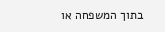בתוך המשפחה או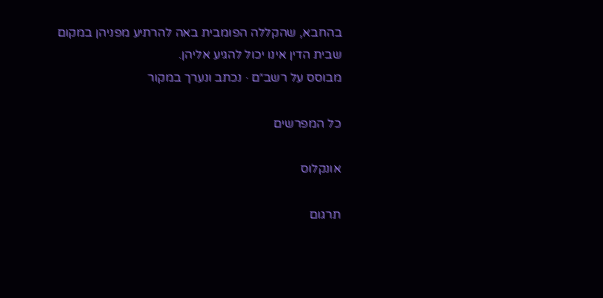בהחבא, שהקללה הפומבית באה להרתיע מפניהן במקום שבית הדין אינו יכול להגיע אליהן.
מבוסס על רשב״ם · נכתב ונערך במקור

כל המפרשים

אונקלוס

תרגום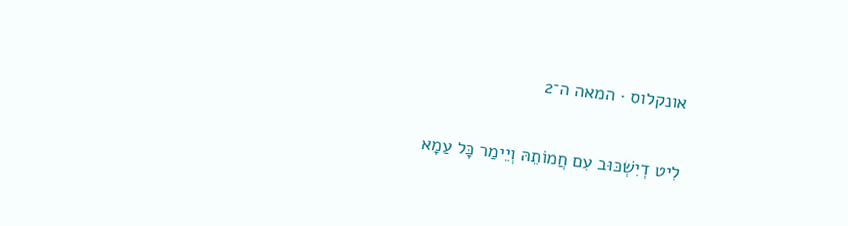אונקלוס · המאה ה־2

לִיט דְיִשְׁכּוּב עִם חֲמוֹתֵהּ וְיֵימַר כָּל עַמָא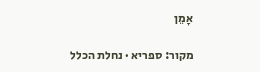אָמֵן

מקור: ספריא · נחלת הכלל